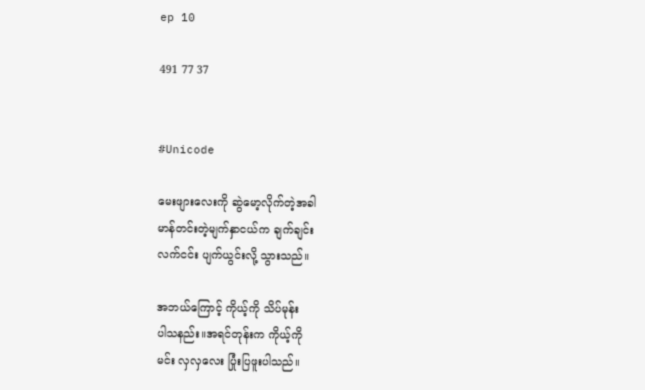ep 10

491 77 37


#Unicode

မေးဖျားလေးကို ဆွဲမော့လိုက်တဲ့အခါ
မာန်တင်းတဲ့မျက်နှာငယ်က ချက်ချင်း
လက်ငင်း ပျက်ယွင်းလို့ သွားသည်။

အဘယ်ကြောင့် ကိုယ့်ကို သိပ်မုန်း
ပါသနည်း။အရင်တုန်းက ကိုယ့်ကို
မင်း လှလှလေး ပြုံးပြဖူးပါသည်။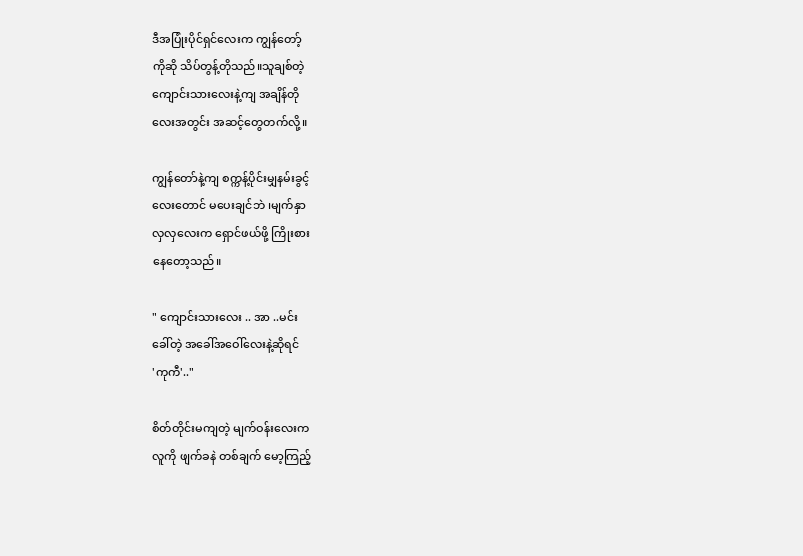ဒီအပြုံးပိုင်ရှင်လေးက ကျွန်တော့်
ကိုဆို သိပ်တွန့်တိုသည်။သူချစ်တဲ့
ကျောင်းသားလေးနဲ့ကျ အချိန်တို
လေးအတွင်း အဆင့်တွေတက်လို့။

ကျွန်တော်နဲ့ကျ စက္ကန့်ပိုင်းမျှနမ်းခွင့်
လေးတောင် မပေးချင်ဘဲ ၊မျက်နှာ
လှလှလေးက ရှောင်ဖယ်ဖို့ ကြိုးစား
နေတော့သည်။

" ကျောင်းသားလေး .. အာ ..မင်း
ခေါ်တဲ့ အခေါ်အဝေါ်လေးနဲ့ဆိုရင်
'ကုကီ'.."

စိတ်တိုင်းမကျတဲ့ မျက်ဝန်းလေးက
လူကို ဖျက်ခနဲ တစ်ချက် မော့ကြည့်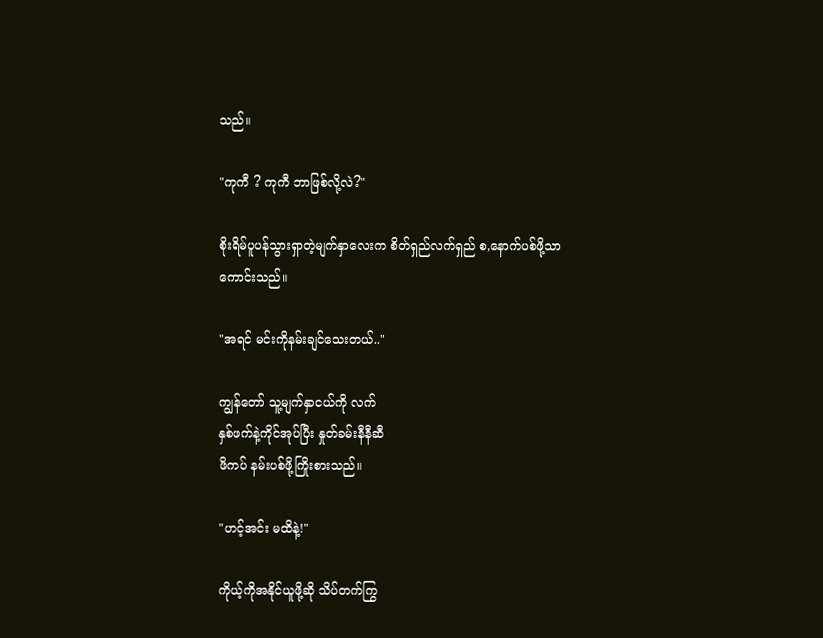သည်။

"ကုကီ ? ကုကီ ဘာဖြစ်လို့လဲ?"

စိုးရိမ်ပူပန်သွားရှာတဲ့မျက်နှာလေးက စိတ်ရှည်လက်ရှည် စ,နောက်ပစ်ဖို့သာ
ကောင်းသည်။

"အရင် မင်းကိုနမ်းချင်သေးတယ်.."

ကျွန်တော် သူ့မျက်နှာငယ်ကို လက်
နှစ်ဖက်နဲ့ကိုင်အုပ်ပြီး နှုတ်ခမ်းနီနီဆီ
ဖိကပ် နမ်းပစ်ဖို့ကြိုးစားသည်။

"ဟင့်အင်း မထိနဲ့!"

ကိုယ့်ကိုအနိုင်ယူဖို့ဆို သိပ်တက်ကြွ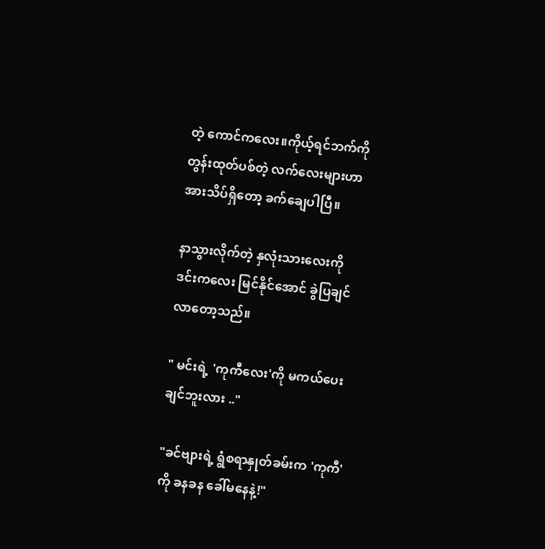တဲ့ ကောင်ကလေး။ကိုယ့်ရင်ဘက်ကို
တွန်းထုတ်ပစ်တဲ့ လက်လေးများဟာ
အားသိပ်ရှိတော့ ခက်ချေပါပြီ။

နာသွားလိုက်တဲ့ နှလုံးသားလေးကို
ဒင်းကလေး မြင်နိုင်အောင် ခွဲပြချင်
လာတော့သည်။

" မင်းရဲ့ 'ကုကီလေး'ကို မကယ်ပေး
ချင်ဘူးလား .."

"ခင်ဗျားရဲ့ ရွံစရာနှုတ်ခမ်းက 'ကုကီ'
ကို ခနခန ခေါ်မနေနဲ့!"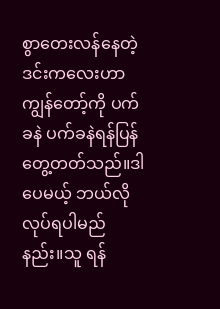စွာတေးလန်နေတဲ့ ဒင်းကလေးဟာ
ကျွန်တော့်ကို ပက်ခနဲ ပက်ခနဲရန်ပြန်
တွေ့တတ်သည်။ဒါပေမယ့် ဘယ်လို
လုပ်ရပါမည်နည်း။သူ ရန်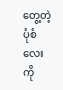တွေ့တဲ့ပုံစံ
လေးကို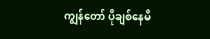ကျွန်တော် ပိုချစ်နေမိ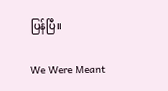ပြန်ပြီ။

We Were Meant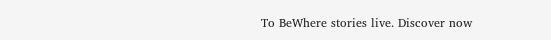To BeWhere stories live. Discover now